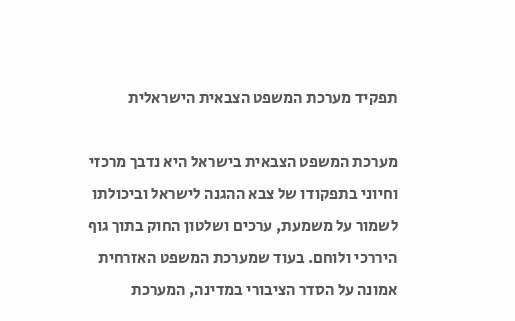תפקיד מערכת המשפט הצבאית הישראלית

מערכת המשפט הצבאית בישראל היא נדבך מרכזי וחיוני בתפקודו של צבא ההגנה לישראל וביכולתו לשמור על משמעת, ערכים ושלטון החוק בתוך גוף היררכי ולוחם. בעוד שמערכת המשפט האזרחית אמונה על הסדר הציבורי במדינה, המערכת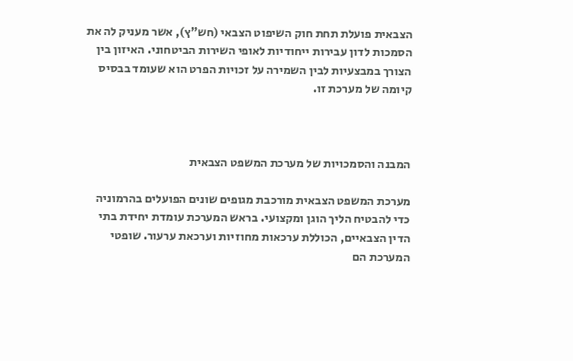הצבאית פועלת תחת חוק השיפוט הצבאי (חש"ץ), אשר מעניק לה את הסמכות לדון עבירות ייחודיות לאופי השירות הביטחוני. האיזון בין הצורך במבצעיות לבין השמירה על זכויות הפרט הוא שעומד בבסיס קיומה של מערכת זו.



המבנה והסמכויות של מערכת המשפט הצבאית

מערכת המשפט הצבאית מורכבת מגופים שונים הפועלים בהרמוניה כדי להבטיח הליך הוגן ומקצועי. בראש המערכת עומדת יחידת בתי הדין הצבאיים, הכוללת ערכאות מחוזיות וערכאת ערעור. שופטי המערכת הם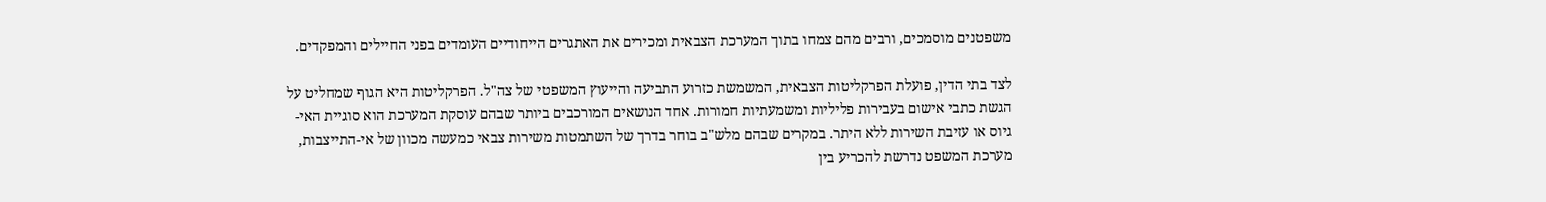משפטנים מוסמכים, ורבים מהם צמחו בתוך המערכת הצבאית ומכירים את האתגרים הייחודיים העומדים בפני החיילים והמפקדים.

לצד בתי הדין, פועלת הפרקליטות הצבאית, המשמשת כזרוע התביעה והייעוץ המשפטי של צה"ל. הפרקליטות היא הגוף שמחליט על הגשת כתבי אישום בעבירות פליליות ומשמעתיות חמורות. אחד הנושאים המורכבים ביותר שבהם עוסקת המערכת הוא סוגיית האי-גיוס או עזיבת השירות ללא היתר. במקרים שבהם מלש"ב בוחר בדרך של השתמטות משירות צבאי כמעשה מכוון של אי-התייצבות, מערכת המשפט נדרשת להכריע בין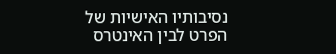נסיבותיו האישיות של הפרט לבין האינטרס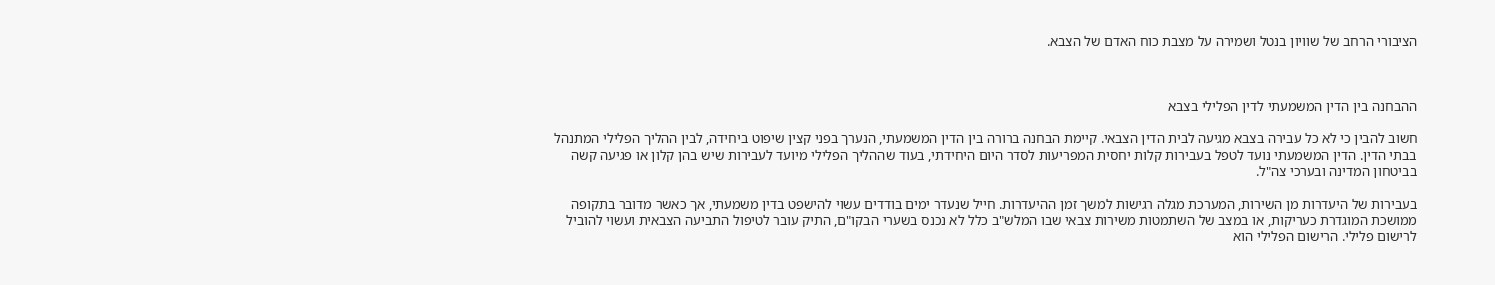הציבורי הרחב של שוויון בנטל ושמירה על מצבת כוח האדם של הצבא.



ההבחנה בין הדין המשמעתי לדין הפלילי בצבא

חשוב להבין כי לא כל עבירה בצבא מגיעה לבית הדין הצבאי. קיימת הבחנה ברורה בין הדין המשמעתי, הנערך בפני קצין שיפוט ביחידה, לבין ההליך הפלילי המתנהל בבתי הדין. הדין המשמעתי נועד לטפל בעבירות קלות יחסית המפריעות לסדר היום היחידתי, בעוד שההליך הפלילי מיועד לעבירות שיש בהן קלון או פגיעה קשה בביטחון המדינה ובערכי צה"ל.

בעבירות של היעדרות מן השירות, המערכת מגלה רגישות למשך זמן ההיעדרות. חייל שנעדר ימים בודדים עשוי להישפט בדין משמעתי, אך כאשר מדובר בתקופה ממושכת המוגדרת כעריקות, או במצב של השתמטות משירות צבאי שבו המלש"ב כלל לא נכנס בשערי הבקו"ם, התיק עובר לטיפול התביעה הצבאית ועשוי להוביל לרישום פלילי. הרישום הפלילי הוא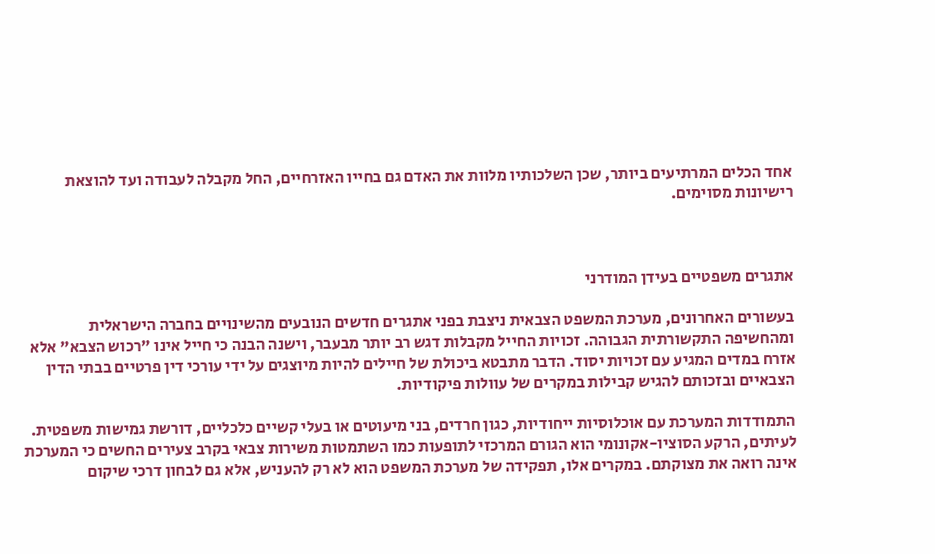אחד הכלים המרתיעים ביותר, שכן השלכותיו מלוות את האדם גם בחייו האזרחיים, החל מקבלה לעבודה ועד להוצאת רישיונות מסוימים.



אתגרים משפטיים בעידן המודרני

בעשורים האחרונים, מערכת המשפט הצבאית ניצבת בפני אתגרים חדשים הנובעים מהשינויים בחברה הישראלית ומהחשיפה התקשורתית הגבוהה. זכויות החייל מקבלות דגש רב יותר מבעבר, וישנה הבנה כי חייל אינו "רכוש הצבא" אלא אזרח במדים המגיע עם זכויות יסוד. הדבר מתבטא ביכולת של חיילים להיות מיוצגים על ידי עורכי דין פרטיים בבתי הדין הצבאיים ובזכותם להגיש קבילות במקרים של עוולות פיקודיות.

התמודדות המערכת עם אוכלוסיות ייחודיות, כגון חרדים, בני מיעוטים או בעלי קשיים כלכליים, דורשת גמישות משפטית. לעיתים, הרקע הסוציו-אקונומי הוא הגורם המרכזי לתופעות כמו השתמטות משירות צבאי בקרב צעירים החשים כי המערכת אינה רואה את מצוקתם. במקרים אלו, תפקידה של מערכת המשפט הוא לא רק להעניש, אלא גם לבחון דרכי שיקום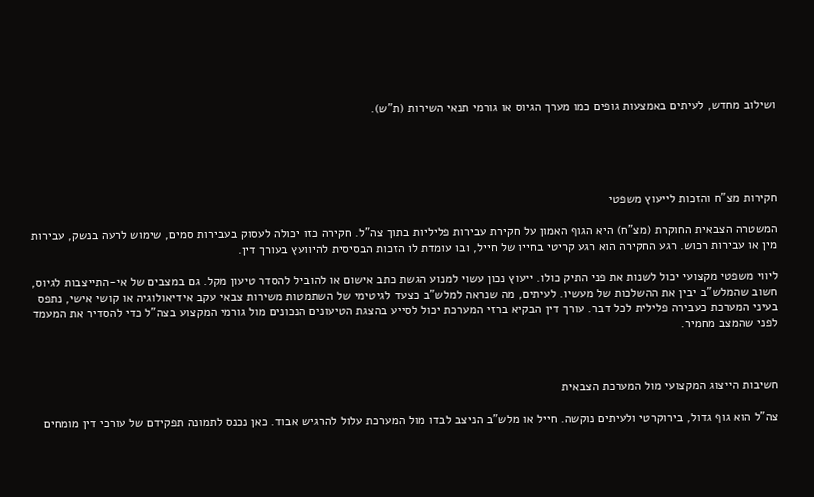ושילוב מחדש, לעיתים באמצעות גופים כמו מערך הגיוס או גורמי תנאי השירות (ת"ש).





חקירות מצ"ח והזכות לייעוץ משפטי

המשטרה הצבאית החוקרת (מצ"ח) היא הגוף האמון על חקירת עבירות פליליות בתוך צה"ל. חקירה כזו יכולה לעסוק בעבירות סמים, שימוש לרעה בנשק, עבירות מין או עבירות רכוש. רגע החקירה הוא רגע קריטי בחייו של חייל, ובו עומדת לו הזכות הבסיסית להיוועץ בעורך דין.

ליווי משפטי מקצועי יכול לשנות את פני התיק כולו. ייעוץ נכון עשוי למנוע הגשת כתב אישום או להוביל להסדר טיעון מקל. גם במצבים של אי-התייצבות לגיוס, חשוב שהמלש"ב יבין את ההשלכות של מעשיו. לעיתים, מה שנראה למלש"ב כצעד לגיטימי של השתמטות משירות צבאי עקב אידיאולוגיה או קושי אישי, נתפס בעיני המערכת כעבירה פלילית לכל דבר. עורך דין הבקיא ברזי המערכת יכול לסייע בהצגת הטיעונים הנכונים מול גורמי המקצוע בצה"ל כדי להסדיר את המעמד לפני שהמצב מחמיר.



חשיבות הייצוג המקצועי מול המערכת הצבאית

צה"ל הוא גוף גדול, בירוקרטי ולעיתים נוקשה. חייל או מלש"ב הניצב לבדו מול המערכת עלול להרגיש אבוד. כאן נכנס לתמונה תפקידם של עורכי דין מומחים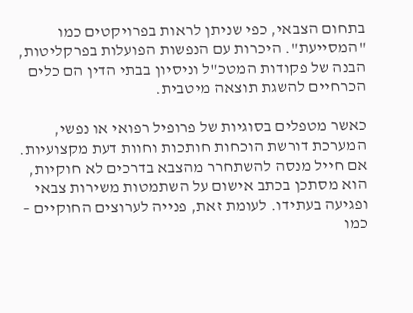בתחום הצבאי, כפי שניתן לראות בפרויקטים כמו "המסייעת". היכרות עם הנפשות הפועלות בפרקליטות, הבנה של פקודות המטכ"ל וניסיון בבתי הדין הם כלים הכרחיים להשגת תוצאה מיטבית.

כאשר מטפלים בסוגיות של פרופיל רפואי או נפשי, המערכת דורשת הוכחות חותכות וחוות דעת מקצועיות. אם חייל מנסה להשתחרר מהצבא בדרכים לא חוקיות, הוא מסתכן בכתב אישום על השתמטות משירות צבאי ופגיעה בעתידו. לעומת זאת, פנייה לערוצים החוקיים – כמו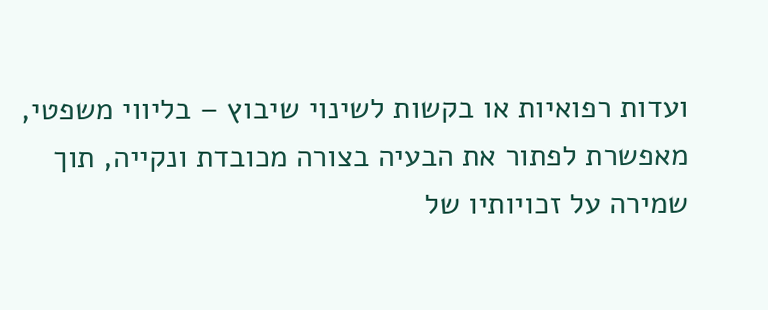ועדות רפואיות או בקשות לשינוי שיבוץ – בליווי משפטי, מאפשרת לפתור את הבעיה בצורה מכובדת ונקייה, תוך שמירה על זכויותיו של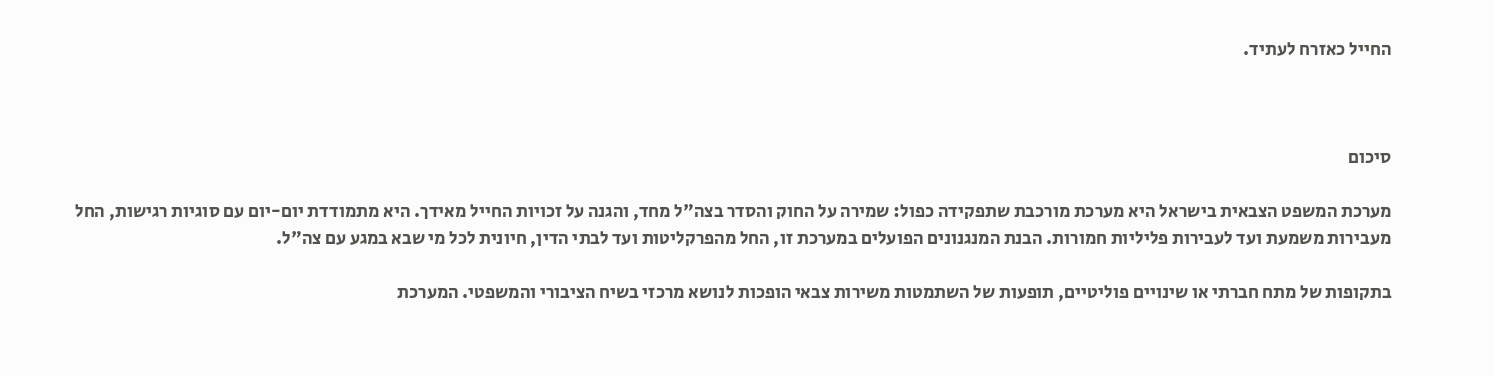החייל כאזרח לעתיד.



סיכום

מערכת המשפט הצבאית בישראל היא מערכת מורכבת שתפקידה כפול: שמירה על החוק והסדר בצה"ל מחד, והגנה על זכויות החייל מאידך. היא מתמודדת יום-יום עם סוגיות רגישות, החל מעבירות משמעת ועד לעבירות פליליות חמורות. הבנת המנגנונים הפועלים במערכת זו, החל מהפרקליטות ועד לבתי הדין, חיונית לכל מי שבא במגע עם צה"ל.

בתקופות של מתח חברתי או שינויים פוליטיים, תופעות של השתמטות משירות צבאי הופכות לנושא מרכזי בשיח הציבורי והמשפטי. המערכת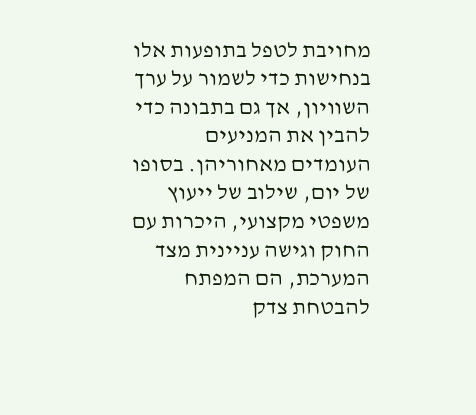מחויבת לטפל בתופעות אלו בנחישות כדי לשמור על ערך השוויון, אך גם בתבונה כדי להבין את המניעים העומדים מאחוריהן. בסופו של יום, שילוב של ייעוץ משפטי מקצועי, היכרות עם החוק וגישה עניינית מצד המערכת, הם המפתח להבטחת צדק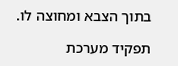בתוך הצבא ומחוצה לו.

תפקיד מערכת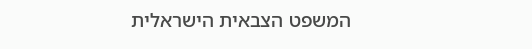המשפט הצבאית הישראלית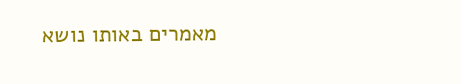מאמרים באותו נושא